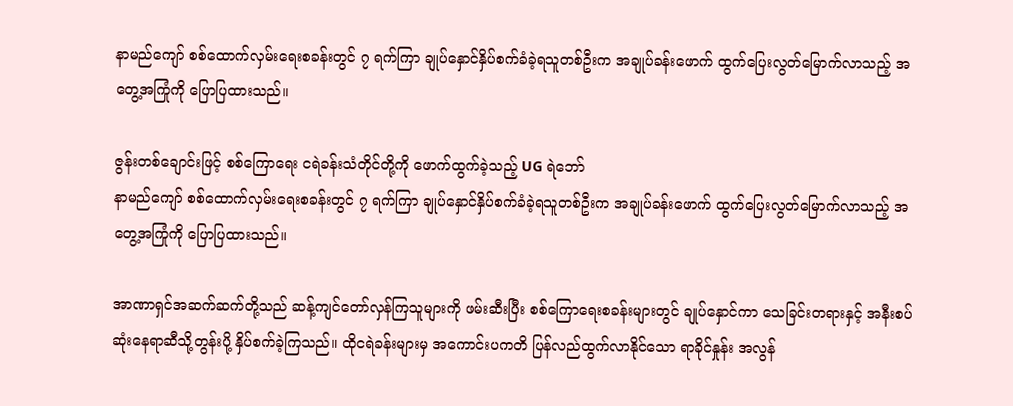နာမည်ကျော် စစ်ထောက်လှမ်းရေးစခန်းတွင် ၇ ရက်ကြာ ချုပ်နှောင်နှိပ်စက်ခံခဲ့ရသူတစ်ဦးက အချုပ်ခန်းဖောက် ထွက်ပြေးလွတ်မြောက်လာသည့် အတွေ့အကြုံကို ပြောပြထားသည်။

ဇွန်းတစ်ချောင်းဖြင့် စစ်ကြောရေး ငရဲခန်းသံတိုင်တို့ကို ဖောက်ထွက်ခဲ့သည့် UG ရဲဘော်
နာမည်ကျော် စစ်ထောက်လှမ်းရေးစခန်းတွင် ၇ ရက်ကြာ ချုပ်နှောင်နှိပ်စက်ခံခဲ့ရသူတစ်ဦးက အချုပ်ခန်းဖောက် ထွက်ပြေးလွတ်မြောက်လာသည့် အတွေ့အကြုံကို ပြောပြထားသည်။

အာဏာရှင်အဆက်ဆက်တို့သည် ဆန့်ကျင်တော်လှန်ကြသူများကို ဖမ်းဆီးပြီး စစ်ကြောရေးစခန်းများတွင် ချုပ်နှောင်ကာ သေခြင်းတရားနှင့် အနီးစပ်ဆုံးနေရာဆီသို့တွန်းပို့ နှိပ်စက်ခဲ့ကြသည်။ ထိုငရဲခန်းများမှ အကောင်းပကတိ ပြန်လည်ထွက်လာနိုင်သော ရာခိုင်နှုန်း အလွန်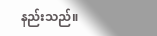နည်းသည်။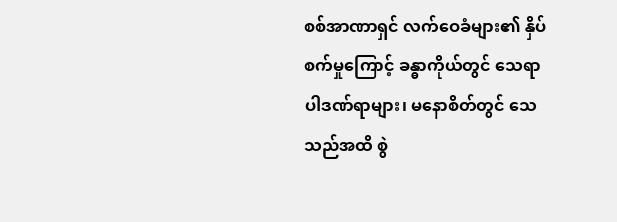စစ်အာဏာရှင် လက်ဝေခံများ၏ နှိပ်စက်မှုကြောင့် ခန္ဓာကိုယ်တွင် သေရာပါဒဏ်ရာများ၊ မနောစိတ်တွင် သေသည်အထိ စွဲ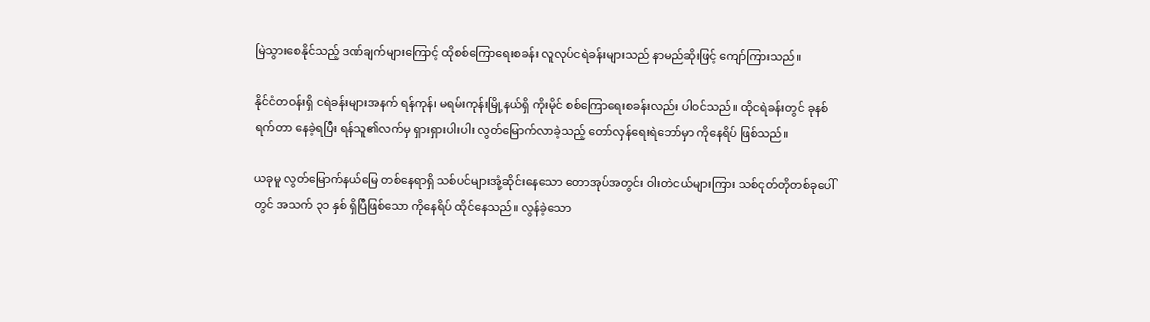မြဲသွားစေနိုင်သည့် ဒဏ်ချက်များကြောင့် ထိုစစ်ကြောရေးစခန်း လူလုပ်ငရဲခန်းများသည် နာမည်ဆိုးဖြင့် ကျော်ကြားသည်။

နိုင်ငံတဝန်းရှိ ငရဲခန်းများအနက် ရန်ကုန်၊ မရမ်းကုန်းမြို့နယ်ရှိ ကိုးမိုင် စစ်ကြောရေးစခန်းလည်း ပါဝင်သည်။ ထိုငရဲခန်းတွင် ခုနစ်ရက်တာ နေခဲ့ရပြီး ရန်သူ၏လက်မှ ရှားရှားပါးပါး လွတ်မြောက်လာခဲ့သည့် တော်လှန်ရေးရဲဘော်မှာ ကိုနေရိပ် ဖြစ်သည်။

ယခုမူ လွတ်မြောက်နယ်မြေ တစ်နေရာရှိ သစ်ပင်များအုံ့ဆိုင်းနေသော တောအုပ်အတွင်း ဝါးတဲငယ်များကြား သစ်ငုတ်တိုတစ်ခုပေါ်တွင် အသက် ၃၁ နှစ် ရှိပြီဖြစ်သော ကိုနေရိပ် ထိုင်နေသည်။ လွန်ခဲ့သော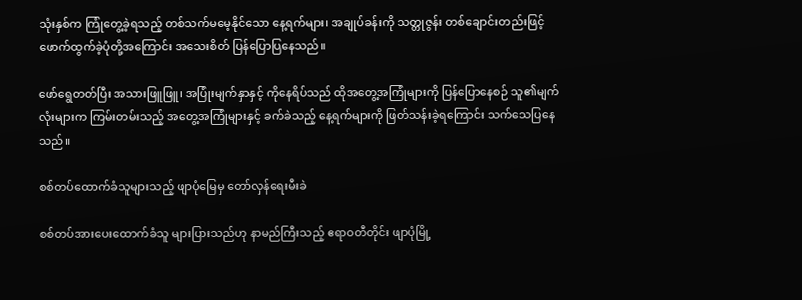သုံးနှစ်က ကြုံတွေ့ခဲ့ရသည့် တစ်သက်မမေ့နိုင်သော နေ့ရက်များ၊ အချုပ်ခန်းကို သတ္တုဇွန်း တစ်ချောင်းတည်းဖြင့် ဖောက်ထွက်ခဲ့ပုံတို့အကြောင်း အသေးစိတ် ပြန်ပြောပြနေသည်။

ဖော်ရွေတတ်ပြီး အသားဖြူဖြူ၊ အပြုံးမျက်နှာနှင့် ကိုနေရိပ်သည် ထိုအတွေ့အကြုံများကို ပြန်ပြောနေစဉ် သူ၏မျက်လုံးများက ကြမ်းတမ်းသည့် အတွေ့အကြုံများနှင့် ခက်ခဲသည့် နေ့ရက်များကို ဖြတ်သန်းခဲ့ရကြောင်း သက်သေပြနေသည်။

စစ်တပ်ထောက်ခံသူများသည့် ဖျာပုံမြေမှ တော်လှန်ရေးမီးခဲ

စစ်တပ်အားပေးထောက်ခံသူ များပြားသည်ဟု နာမည်ကြီးသည့် ဧရာဝတီတိုင်း ဖျာပုံမြို့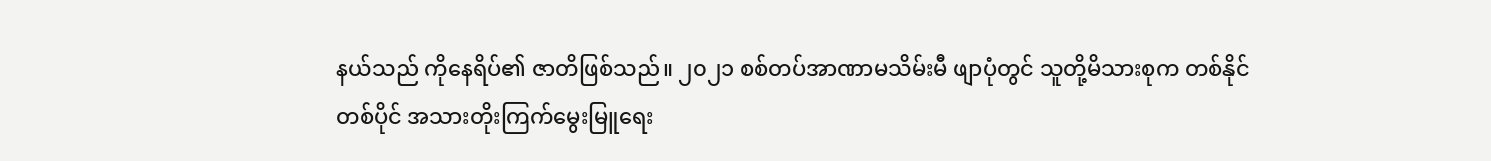နယ်သည် ကိုနေရိပ်၏ ဇာတိဖြစ်သည်။ ၂၀၂၁ စစ်တပ်အာဏာမသိမ်းမီ ဖျာပုံတွင် သူတို့မိသားစုက တစ်နိုင်တစ်ပိုင် အသားတိုးကြက်မွေးမြူရေး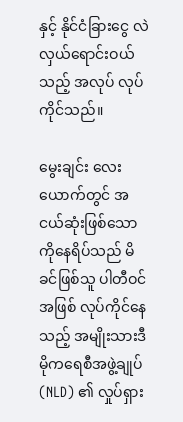နှင့် နိုင်ငံခြားငွေ လဲလှယ်ရောင်းဝယ်သည့် အလုပ် လုပ်ကိုင်သည်။

မွေးချင်း လေးယောက်တွင် အငယ်ဆုံးဖြစ်သော ကိုနေရိပ်သည် မိခင်ဖြစ်သူ ပါတီဝင်အဖြစ် လုပ်ကိုင်နေသည့် အမျိုးသားဒီမိုကရေစီအဖွဲ့ချုပ် (NLD) ၏ လှုပ်ရှား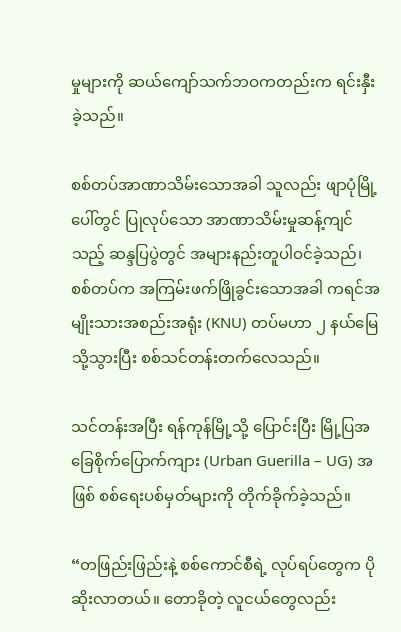မှုများကို ဆယ်ကျော်သက်ဘဝကတည်းက ရင်းနှီးခဲ့သည်။

စစ်တပ်အာဏာသိမ်းသောအခါ သူလည်း ဖျာပုံမြို့ပေါ်တွင် ပြုလုပ်သော အာဏာသိမ်းမှုဆန့်ကျင်သည့် ဆန္ဒပြပွဲတွင် အများနည်းတူပါဝင်ခဲ့သည်၊ စစ်တပ်က အကြမ်းဖက်ဖြိုခွင်းသောအခါ ကရင်အမျိုးသားအစည်းအရုံး (KNU) တပ်မဟာ ၂ နယ်မြေသို့သွားပြီး စစ်သင်တန်းတက်လေသည်။

သင်တန်းအပြီး ရန်ကုန်မြို့သို့ ပြောင်းပြီး မြို့ပြအခြေစိုက်ပြောက်ကျား (Urban Guerilla – UG) အဖြစ် စစ်ရေးပစ်မှတ်များကို တိုက်ခိုက်ခဲ့သည်။

“တဖြည်းဖြည်းနဲ့ စစ်ကောင်စီရဲ့ လုပ်ရပ်တွေက ပိုဆိုးလာတယ်။ တောခိုတဲ့ လူငယ်တွေလည်း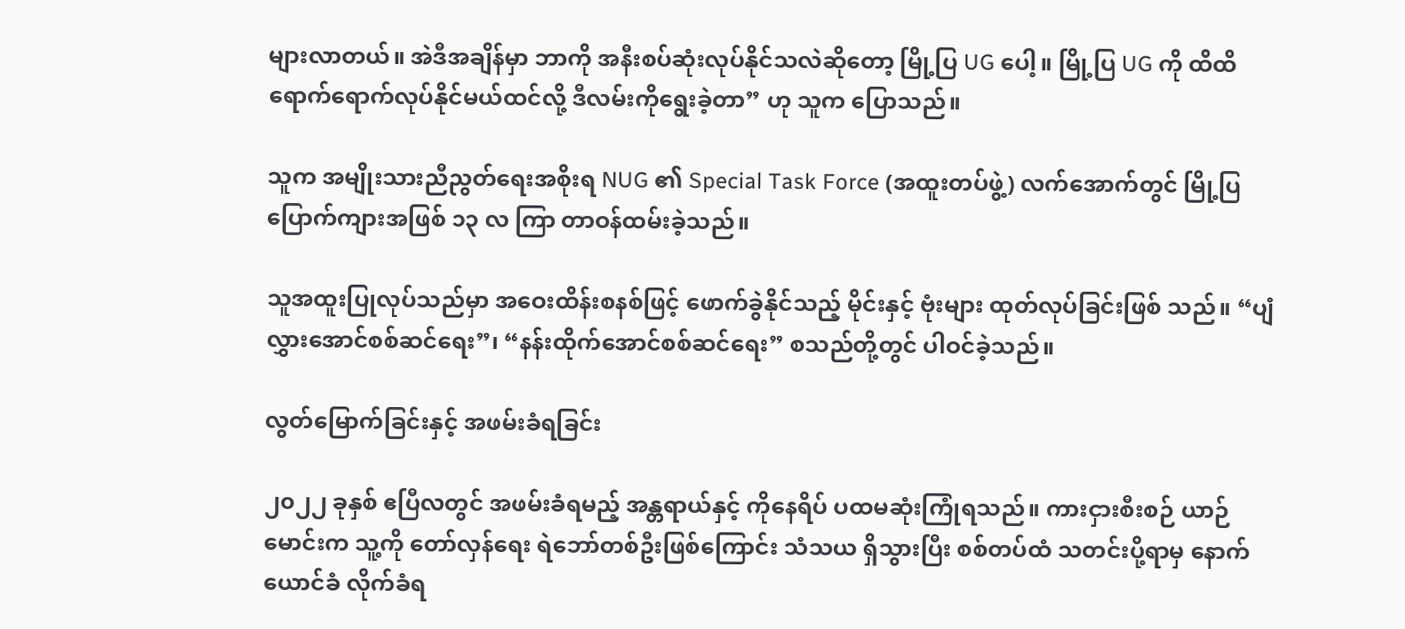များလာတယ်။ အဲဒီအချိန်မှာ ဘာကို အနီးစပ်ဆုံးလုပ်နိုင်သလဲဆိုတော့ မြို့ပြ UG ပေါ့။ မြို့ပြ UG ကို ထိထိရောက်ရောက်လုပ်နိုင်မယ်ထင်လို့ ဒီလမ်းကိုရွေးခဲ့တာ” ဟု သူက ပြောသည်။

သူက အမျိုးသားညီညွတ်ရေးအစိုးရ NUG ၏ Special Task Force (အထူးတပ်ဖွဲ့) လက်အောက်တွင် မြို့ပြပြောက်ကျားအဖြစ် ၁၃ လ ကြာ တာဝန်ထမ်းခဲ့သည်။

သူအထူးပြုလုပ်သည်မှာ အဝေးထိန်းစနစ်ဖြင့် ဖောက်ခွဲနိုင်သည့် မိုင်းနှင့် ဗုံးများ ထုတ်လုပ်ခြင်းဖြစ် သည်။ “ပျံလွှားအောင်စစ်ဆင်ရေး”၊ “နန်းထိုက်အောင်စစ်ဆင်ရေး” စသည်တို့တွင် ပါဝင်ခဲ့သည်။

လွတ်မြောက်ခြင်းနှင့် အဖမ်းခံရခြင်း

၂၀၂၂ ခုနှစ် ဧပြီလတွင် အဖမ်းခံရမည့် အန္တရာယ်နှင့် ကိုနေရိပ် ပထမဆုံးကြုံရသည်။ ကားငှားစီးစဉ် ယာဉ်မောင်းက သူ့ကို တော်လှန်ရေး ရဲဘော်တစ်ဦးဖြစ်ကြောင်း သံသယ ရှိသွားပြီး စစ်တပ်ထံ သတင်းပို့ရာမှ နောက်ယောင်ခံ လိုက်ခံရ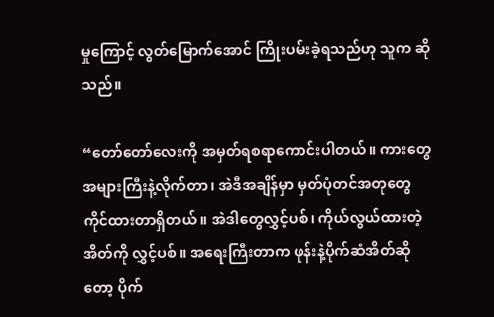မှုကြောင့် လွတ်မြောက်အောင် ကြိုးပမ်းခဲ့ရသည်ဟု သူက ဆိုသည်။

“တော်တော်လေးကို အမှတ်ရစရာကောင်းပါတယ်။ ကားတွေအများကြီးနဲ့လိုက်တာ၊ အဲဒီအချိန်မှာ မှတ်ပုံတင်အတုတွေ ကိုင်ထားတာရှိတယ်။ အဲဒါတွေလွှင့်ပစ်၊ ကိုယ်လွယ်ထားတဲ့အိတ်ကို လွှင့်ပစ်။ အရေးကြီးတာက ဖုန်းနဲ့ပိုက်ဆံအိတ်ဆိုတော့ ပိုက်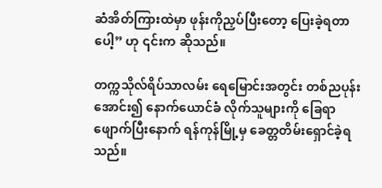ဆံအိတ်ကြားထဲမှာ ဖုန်းကိုညှပ်ပြီးတော့ ပြေးခဲ့ရတာပေါ့” ဟု ၎င်းက ဆိုသည်။

တက္ကသိုလ်ရိပ်သာလမ်း ရေမြောင်းအတွင်း တစ်ညပုန်းအောင်း၍ နောက်ယောင်ခံ လိုက်သူများကို ခြေရာဖျောက်ပြီးနောက် ရန်ကုန်မြို့မှ ခေတ္တတိမ်းရှောင်ခဲ့ရသည်။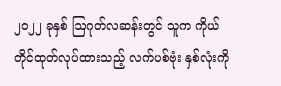၂၀၂၂ ခုနှစ် ဩဂုတ်လဆန်းတွင် သူက ကိုယ်တိုင်ထုတ်လုပ်ထားသည့် လက်ပစ်ဗုံး နှစ်လုံးကို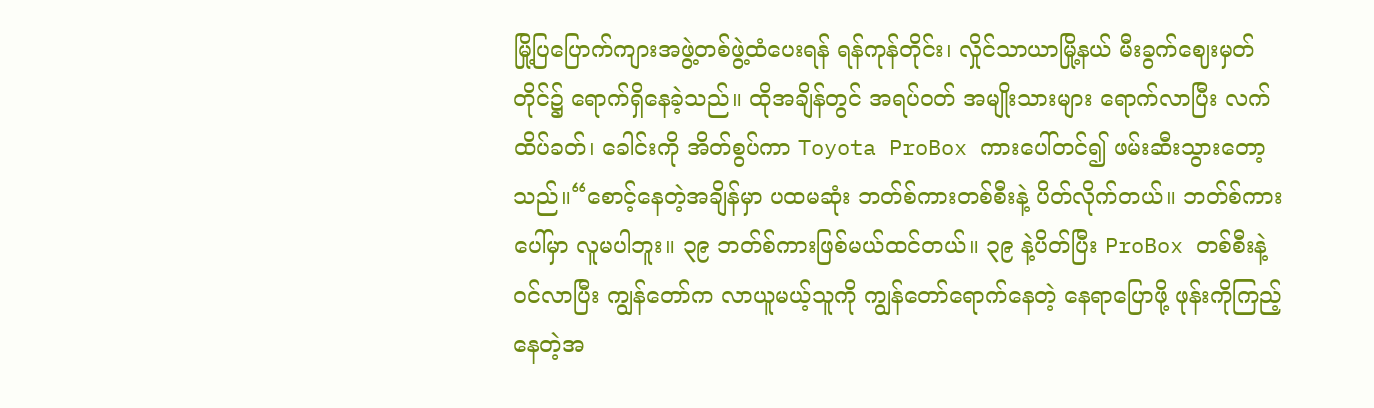မြို့ပြပြောက်ကျားအဖွဲ့တစ်ဖွဲ့ထံပေးရန် ရန်ကုန်တိုင်း၊ လှိုင်သာယာမြို့နယ် မီးခွက်ဈေးမှတ်တိုင်၌ ရောက်ရှိနေခဲ့သည်။ ထိုအချိန်တွင် အရပ်ဝတ် အမျိုးသားများ ရောက်လာပြီး လက်ထိပ်ခတ်၊ ခေါင်းကို အိတ်စွပ်ကာ Toyota ProBox ကားပေါ်တင်၍ ဖမ်းဆီးသွားတော့သည်။“စောင့်နေတဲ့အချိန်မှာ ပထမဆုံး ဘတ်စ်ကားတစ်စီးနဲ့ ပိတ်လိုက်တယ်။ ဘတ်စ်ကားပေါ်မှာ လူမပါဘူး။ ၃၉ ဘတ်စ်ကားဖြစ်မယ်ထင်တယ်။ ၃၉ နဲ့ပိတ်ပြီး ProBox တစ်စီးနဲ့ဝင်လာပြီး ကျွန်တော်က လာယူမယ့်သူကို ကျွန်တော်ရောက်နေတဲ့ နေရာပြောဖို့ ဖုန်းကိုကြည့်နေတဲ့အ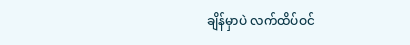ချိန်မှာပဲ လက်ထိပ်ဝင်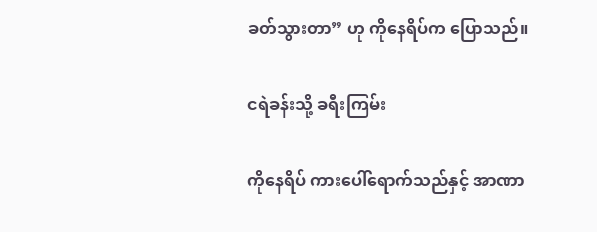ခတ်သွားတာ” ဟု ကိုနေရိပ်က ပြောသည်။

ငရဲခန်းသို့ ခရီးကြမ်း

ကိုနေရိပ် ကားပေါ်ရောက်သည်နှင့် အာဏာ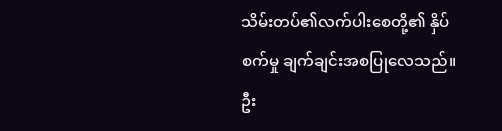သိမ်းတပ်၏လက်ပါးစေတို့၏ နှိပ်စက်မှု ချက်ချင်းအစပြုလေသည်။ ဦး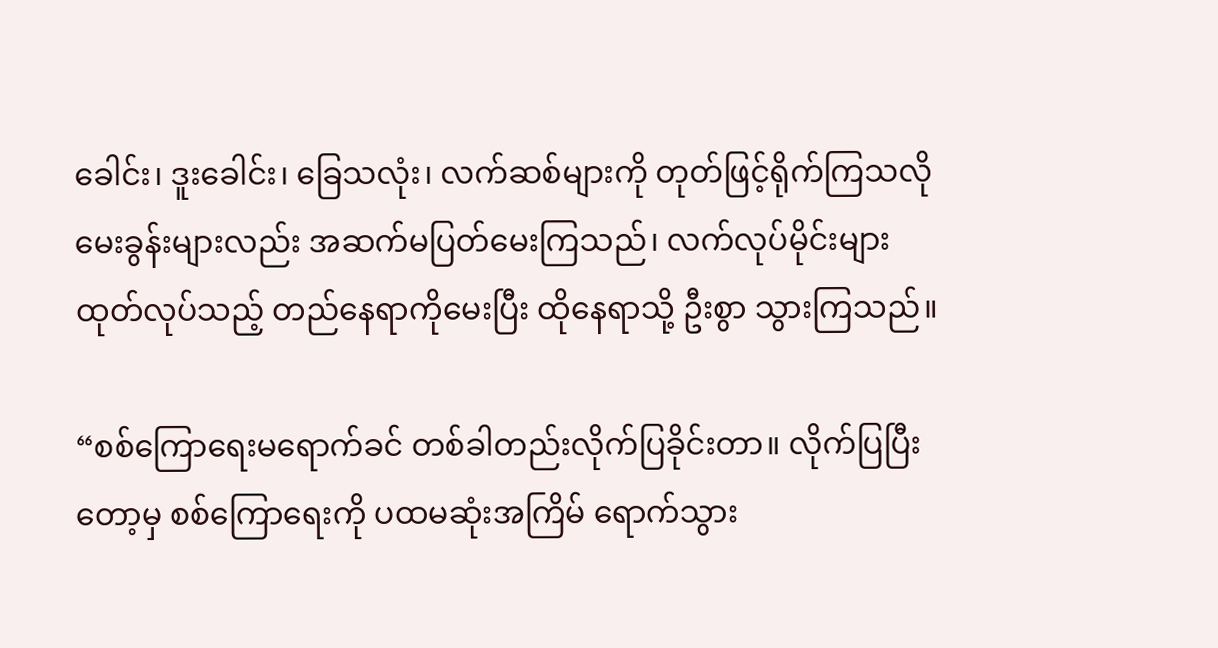ခေါင်း၊ ဒူးခေါင်း၊ ခြေသလုံး၊ လက်ဆစ်များကို တုတ်ဖြင့်ရိုက်ကြသလို မေးခွန်းများလည်း အဆက်မပြတ်မေးကြသည်၊ လက်လုပ်မိုင်းများ ထုတ်လုပ်သည့် တည်နေရာကိုမေးပြီး ထိုနေရာသို့ ဦးစွာ သွားကြသည်။

“စစ်ကြောရေးမရောက်ခင် တစ်ခါတည်းလိုက်ပြခိုင်းတာ။ လိုက်ပြပြီးတော့မှ စစ်ကြောရေးကို ပထမဆုံးအကြိမ် ရောက်သွား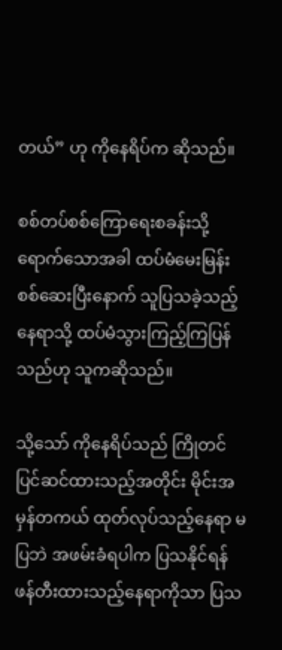တယ်” ဟု ကိုနေရိပ်က ဆိုသည်။

စစ်တပ်စစ်ကြောရေးစခန်းသို့ ရောက်သောအခါ ထပ်မံမေးမြန်းစစ်ဆေးပြီးနောက် သူပြသခဲ့သည့်နေရာသို့ ထပ်မံသွားကြည့်ကြပြန်သည်ဟု သူကဆိုသည်။

သို့သော် ကိုနေရိပ်သည် ကြိုတင်ပြင်ဆင်ထားသည့်အတိုင်း မိုင်းအမှန်တကယ် ထုတ်လုပ်သည့်နေရာ မပြဘဲ အဖမ်းခံရပါက ပြသနိုင်ရန် ဖန်တီးထားသည့်နေရာကိုသာ ပြသ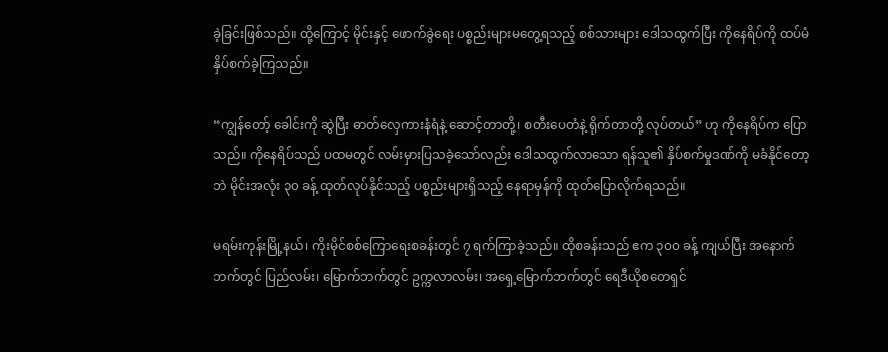ခဲ့ခြင်းဖြစ်သည်။ ထို့ကြောင့် မိုင်းနှင့် ဖောက်ခွဲရေး ပစ္စည်းများမတွေ့ရသည့် စစ်သားများ ဒေါသထွက်ပြီး ကိုနေရိပ်ကို ထပ်မံနှိပ်စက်ခဲ့ကြသည်။

“ကျွန်တော့် ခေါင်းကို ဆွဲပြီး ဓာတ်လှေကားနံရံနဲ့ ဆောင့်တာတို့၊ စတီးပေတံနဲ့ ရိုက်တာတို့ လုပ်တယ်” ဟု ကိုနေရိပ်က ပြောသည်။ ကိုနေရိပ်သည် ပထမတွင် လမ်းမှားပြသခဲ့သော်လည်း ဒေါသထွက်လာသော ရန်သူ၏ နှိပ်စက်မှုဒဏ်ကို မခံနိုင်တော့ဘဲ မိုင်းအလုံး ၃၀ ခန့် ထုတ်လုပ်နိုင်သည့် ပစ္စည်းများရှိသည့် နေရာမှန်ကို ထုတ်ပြောလိုက်ရသည်။

မရမ်းကုန်းမြို့နယ်၊ ကိုးမိုင်စစ်ကြောရေးစခန်းတွင် ၇ ရက်ကြာခဲ့သည်။ ထိုစခန်းသည် ဧက ၃၀၀ ခန့် ကျယ်ပြီး အနောက်ဘက်တွင် ပြည်လမ်း၊ မြောက်ဘက်တွင် ဥက္ကလာလမ်း၊ အရှေ့မြောက်ဘက်တွင် ရေဒီယိုစတေရှင်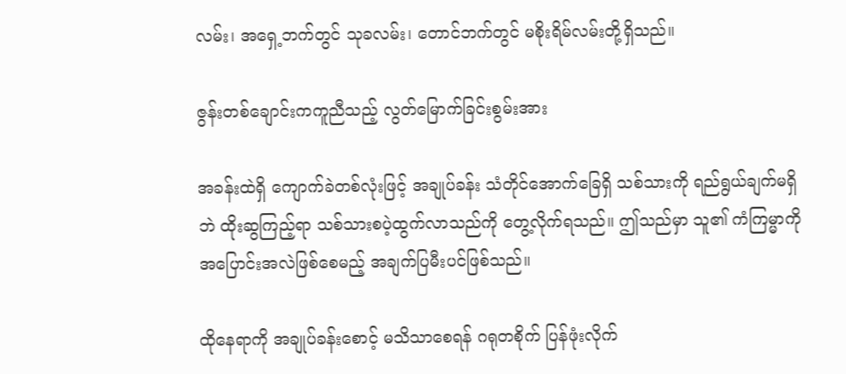လမ်း၊ အရှေ့ဘက်တွင် သုခလမ်း၊ တောင်ဘက်တွင် မစိုးရိမ်လမ်းတို့ရှိသည်။

ဇွန်းတစ်ချောင်းကကူညီသည့် လွတ်မြောက်ခြင်းစွမ်းအား

အခန်းထဲရှိ ကျောက်ခဲတစ်လုံးဖြင့် အချုပ်ခန်း သံတိုင်အောက်ခြေရှိ သစ်သားကို ရည်ရွယ်ချက်မရှိဘဲ ထိုးဆွကြည့်ရာ သစ်သားစပဲ့ထွက်လာသည်ကို တွေ့လိုက်ရသည်။ ဤသည်မှာ သူ၏ ကံကြမ္မာကို အပြောင်းအလဲဖြစ်စေမည့် အချက်ပြမီးပင်ဖြစ်သည်။

ထိုနေရာကို အချုပ်ခန်းစောင့် မသိသာစေရန် ဂရုတစိုက် ပြန်ဖုံးလိုက်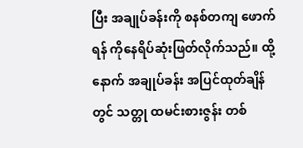ပြီး အချုပ်ခန်းကို စနစ်တကျ ဖောက်ရန် ကိုနေရိပ်ဆုံးဖြတ်လိုက်သည်။ ထို့နောက် အချုပ်ခန်း အပြင်ထုတ်ချိန်တွင် သတ္တု ထမင်းစားဇွန်း တစ်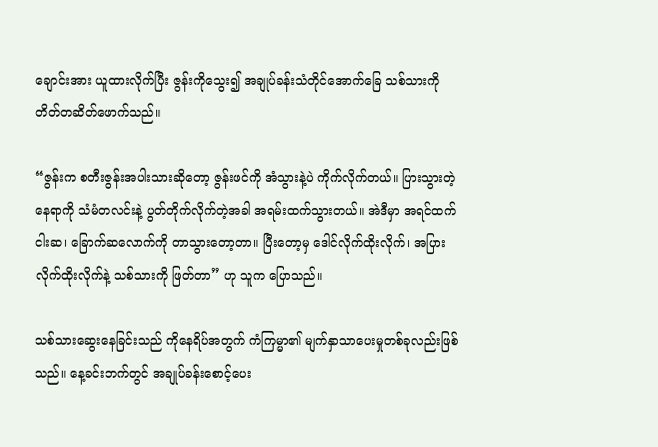ချောင်းအား ယူထားလိုက်ပြီး ဇွန်းကိုသွေး၍ အချုပ်ခန်းသံတိုင်အောက်ခြေ သစ်သားကို တိတ်တဆိတ်ဖောက်သည်။

“ဇွန်းက စတီးဇွန်းအပါးသားဆိုတော့ ဇွန်းဖင်ကို အံသွားနဲ့ပဲ ကိုက်လိုက်တယ်။ ပြားသွားတဲ့နေရာကို သံမံတလင်းနဲ့ ပွတ်တိုက်လိုက်တဲ့အခါ အရမ်းထက်သွားတယ်။ အဲဒီမှာ အရင်ထက် ငါးဆ၊ ခြောက်ဆလောက်ကို တာသွားတော့တာ။ ပြီးတော့မှ ဒေါင်လိုက်ထိုးလိုက်၊ အပြားလိုက်ထိုးလိုက်နဲ့ သစ်သားကို ဖြတ်တာ” ဟု သူက ပြောသည်။

သစ်သားဆွေးနေခြင်းသည် ကိုနေရိပ်အတွက် ကံကြမ္မာ၏ မျက်နှာသာပေးမှုတစ်ခုလည်းဖြစ်သည်။ နေ့ခင်းဘက်တွင် အချုပ်ခန်းစောင့်ပေး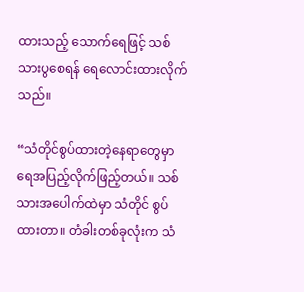ထားသည့် သောက်ရေဖြင့် သစ်သားပွစေရန် ရေလောင်းထားလိုက်သည်။

“သံတိုင်စွပ်ထားတဲ့နေရာတွေမှာ ရေအပြည့်လိုက်ဖြည့်တယ်။ သစ်သားအပေါက်ထဲမှာ သံတိုင် စွပ်ထားတာ။ တံခါးတစ်ခုလုံးက သံ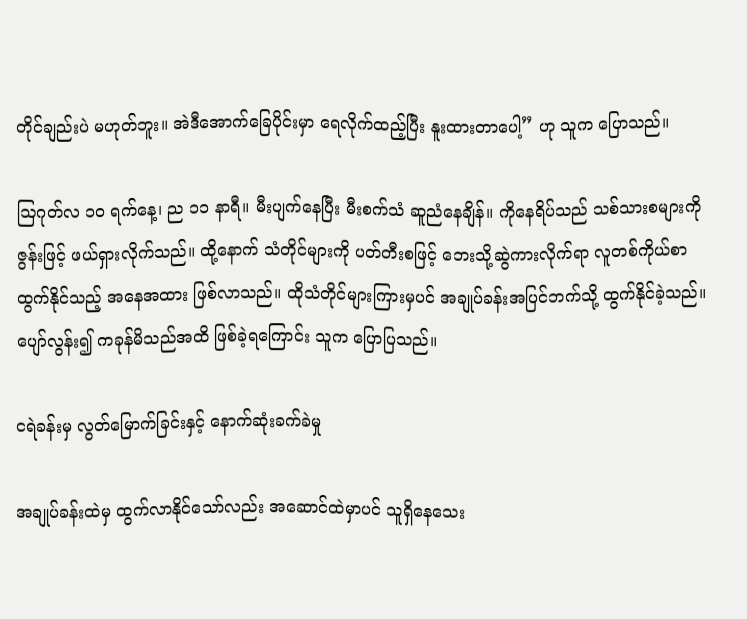တိုင်ချည်းပဲ မဟုတ်ဘူး။ အဲဒီအောက်ခြေပိုင်းမှာ ရေလိုက်ထည့်ပြီး နူးထားတာပေါ့” ဟု သူက ပြောသည်။

ဩဂုတ်လ ၁၀ ရက်နေ့၊ ည ၁၁ နာရီ။ မီးပျက်နေပြီး မီးစက်သံ ဆူညံနေချိန်။ ကိုနေရိပ်သည် သစ်သားစများကို ဇွန်းဖြင့် ဖယ်ရှားလိုက်သည်။ ထို့နောက် သံတိုင်များကို ပတ်တီးစဖြင့် ဘေးသို့ဆွဲကားလိုက်ရာ လူတစ်ကိုယ်စာထွက်နိုင်သည့် အနေအထား ဖြစ်လာသည်။ ထိုသံတိုင်များကြားမှပင် အချုပ်ခန်းအပြင်ဘက်သို့ ထွက်နိုင်ခဲ့သည်။ ပျော်လွန်း၍ ကခုန်မိသည်အထိ ဖြစ်ခဲ့ရကြောင်း သူက ပြောပြသည်။

ငရဲခန်းမှ လွတ်မြောက်ခြင်းနှင့် နောက်ဆုံးခက်ခဲမှု

အချုပ်ခန်းထဲမှ ထွက်လာနိုင်သော်လည်း အဆောင်ထဲမှာပင် သူရှိနေသေး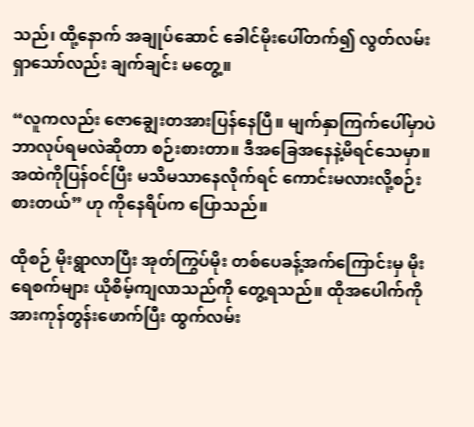သည်၊ ထို့နောက် အချုပ်ဆောင် ခေါင်မိုးပေါ်တက်၍ လွတ်လမ်းရှာသော်လည်း ချက်ချင်း မတွေ့။

“လူကလည်း ဇောချွေးတအားပြန်နေပြီ။ မျက်နှာကြက်ပေါ်မှာပဲ ဘာလုပ်ရမလဲဆိုတာ စဉ်းစားတာ။ ဒီအခြေအနေနဲ့မိရင်သေမှာ။ အထဲကိုပြန်ဝင်ပြီး မသိမသာနေလိုက်ရင် ကောင်းမလားလို့စဉ်းစားတယ်” ဟု ကိုနေရိပ်က ပြောသည်။

ထိုစဉ် မိုးရွာလာပြီး အုတ်ကြွပ်မိုး တစ်ပေခန့်အက်ကြောင်းမှ မိုးရေစက်များ ယိုစိမ့်ကျလာသည်ကို တွေ့ရသည်။ ထိုအပေါက်ကို အားကုန်တွန်းဖောက်ပြီး ထွက်လမ်း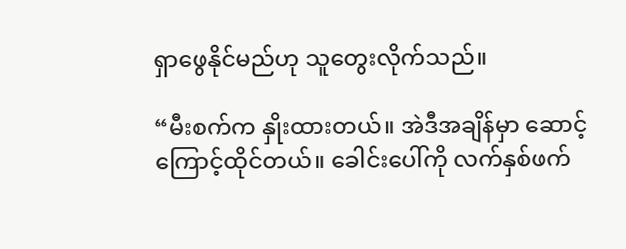ရှာဖွေနိုင်မည်ဟု သူတွေးလိုက်သည်။

“မီးစက်က နှိုးထားတယ်။ အဲဒီအချိန်မှာ ဆောင့်ကြောင့်ထိုင်တယ်။ ခေါင်းပေါ်ကို လက်နှစ်ဖက်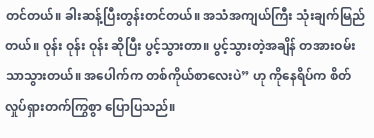တင်တယ်။ ခါးဆန့်ပြီးတွန်းတင်တယ်။ အသံအကျယ်ကြီး သုံးချက်မြည်တယ်။ ဝုန်း ဝုန်း ဝုန်း ဆိုပြီး ပွင့်သွားတာ။ ပွင့်သွားတဲ့အချိန် တအားဝမ်းသာသွားတယ်။ အပေါက်က တစ်ကိုယ်စာလေးပဲ” ဟု ကိုနေရိပ်က စိတ်လှုပ်ရှားတက်ကြွစွာ ပြောပြသည်။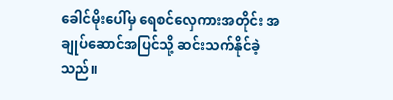ခေါင်မိုးပေါ်မှ ရေစင်လှေကားအတိုင်း အချုပ်ဆောင်အပြင်သို့ ဆင်းသက်နိုင်ခဲ့သည်။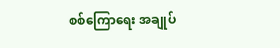စစ်ကြောရေး အချုပ်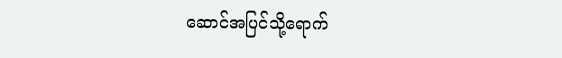ဆောင်အပြင်သို့ရောက်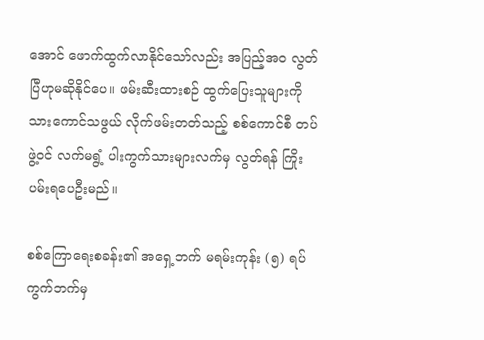အောင် ဖောက်ထွက်လာနိုင်သော်လည်း အပြည့်အဝ လွတ်ပြီဟုမဆိုနိုင်ပေ။ ဖမ်းဆီးထားစဉ် ထွက်ပြေးသူများကို သားကောင်သဖွယ် လိုက်ဖမ်းတတ်သည့် စစ်ကောင်စီ တပ်ဖွဲ့ဝင် လက်မရွံ့ ပါးကွက်သားများလက်မှ လွတ်ရန် ကြိုးပမ်းရပေဦးမည်။

စစ်ကြောရေးစခန်း၏ အရှေ့ဘက် မရမ်းကုန်း (၅) ရပ်ကွက်ဘက်မှ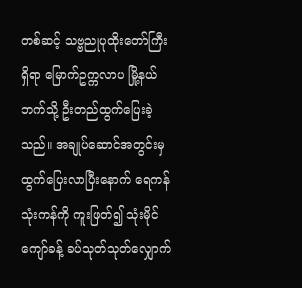တစ်ဆင့် သဗ္ဗညုပုထိုးတော်ကြီး ရှိရာ မြောက်ဥက္ကလာပ မြို့နယ်ဘက်သို့ ဦးတည်ထွက်ပြေးခဲ့သည်။ အချုပ်ဆောင်အတွင်းမှ ထွက်ပြေးလာပြီးနောက် ရေကန် သုံးကန်ကို ကူးဖြတ်၍ သုံးမိုင်ကျော်ခန့် ခပ်သုတ်သုတ်လျှောက်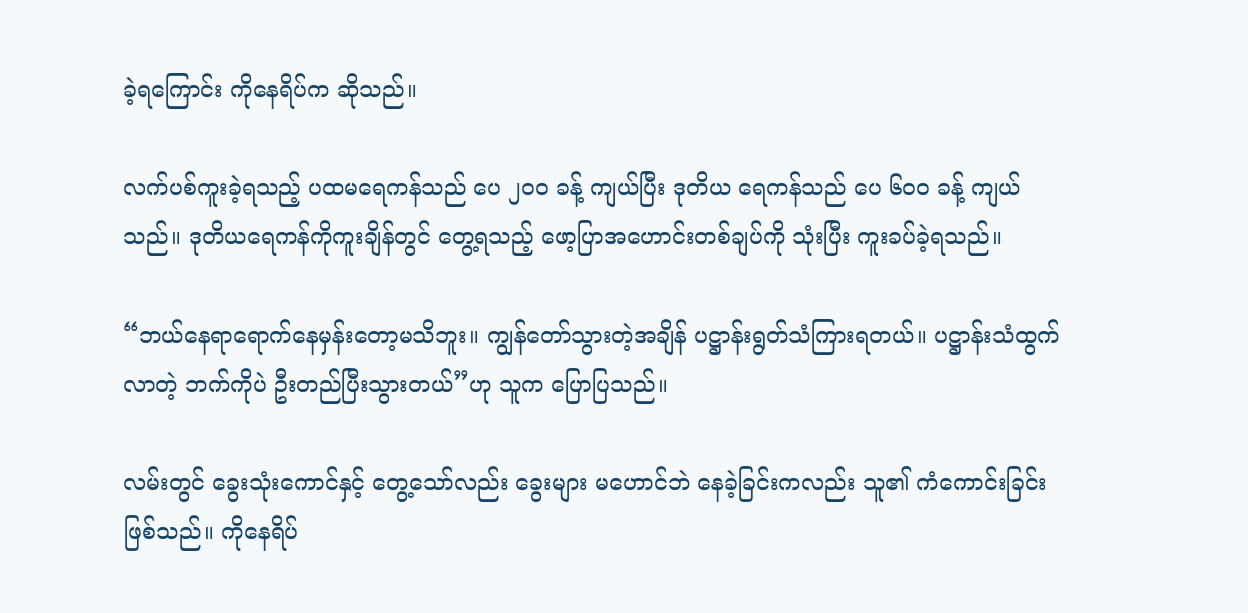ခဲ့ရကြောင်း ကိုနေရိပ်က ဆိုသည်။

လက်ပစ်ကူးခဲ့ရသည့် ပထမရေကန်သည် ပေ ၂၀၀ ခန့် ကျယ်ပြီး ဒုတိယ ရေကန်သည် ပေ ၆၀၀ ခန့် ကျယ်သည်။ ဒုတိယရေကန်ကိုကူးချိန်တွင် တွေ့ရသည့် ဖော့ပြာအဟောင်းတစ်ချပ်ကို သုံးပြီး ကူးခပ်ခဲ့ရသည်။

“ဘယ်နေရာရောက်နေမှန်းတော့မသိဘူး။ ကျွန်တော်သွားတဲ့အချိန် ပဋ္ဌာန်းရွတ်သံကြားရတယ်။ ပဋ္ဌာန်းသံထွက်လာတဲ့ ဘက်ကိုပဲ ဦးတည်ပြီးသွားတယ်”ဟု သူက ပြောပြသည်။

လမ်းတွင် ခွေးသုံးကောင်နှင့် တွေ့သော်လည်း ခွေးများ မဟောင်ဘဲ နေခဲ့ခြင်းကလည်း သူ၏ ကံကောင်းခြင်းဖြစ်သည်။ ကိုနေရိပ်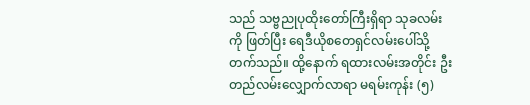သည် သဗ္ဗညုပုထိုးတော်ကြီးရှိရာ သုခလမ်းကို ဖြတ်ပြီး ရေဒီယိုစတေရှင်လမ်းပေါ်သို့ တက်သည်။ ထို့နောက် ရထားလမ်းအတိုင်း ဦးတည်လမ်းလျှောက်လာရာ မရမ်းကုန်း (၅)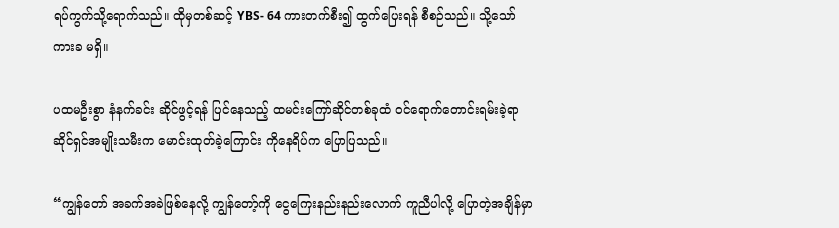ရပ်ကွက်သို့ရောက်သည်။ ထိုမှတစ်ဆင့် YBS- 64 ကားတက်စီး၍ ထွက်ပြေးရန် စီစဉ်သည်။ သို့သော် ကားခ မရှိ။

ပထမဦးစွာ နံနက်ခင်း ဆိုင်ဖွင့်ရန် ပြင်နေသည့် ထမင်းကြော်ဆိုင်တစ်ခုထံ ဝင်ရောက်တောင်းရမ်းခဲ့ရာ ဆိုင်ရှင်အမျိုးသမီးက မောင်းထုတ်ခဲ့ကြောင်း ကိုနေရိပ်က ပြောပြသည်။

“ကျွန်တော် အခက်အခဲဖြစ်နေလို့ ကျွန်တော့်ကို ငွေကြေးနည်းနည်းလောက် ကူညီပါလို့ ပြောတဲ့အချိန်မှာ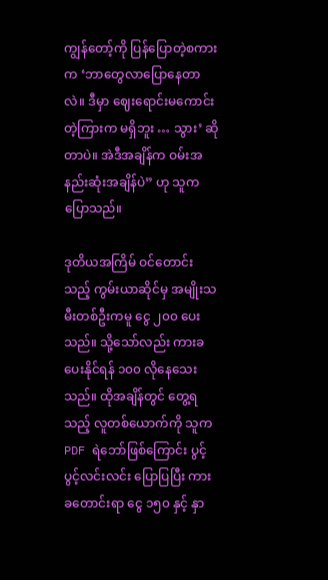ကျွန်တော့်ကို ပြန်ပြောတဲ့စကားက ‘ဘာတွေလာပြောနေတာလဲ။ ဒီမှာ ဈေးရောင်းမကောင်းတဲ့ကြားက မရှိဘူး … သွား’ ဆိုတာပဲ။ အဲဒီအချိန်က ဝမ်းအနည်းဆုံးအချိန်ပဲ” ဟု သူက ပြောသည်။

ဒုတိယအကြိမ် ဝင်တောင်းသည့် ကွမ်းယာဆိုင်မှ အမျိုးသမီးတစ်ဦးကမူ ငွေ ၂၀၀ ပေးသည်။ သို့သော်လည်း ကားခ ပေးနိုင်ရန် ၁၀၀ လိုနေသေးသည်။ ထိုအချိန်တွင် တွေ့ရသည့် လူတစ်ယောက်ကို သူက PDF ရဲဘော်ဖြစ်ကြောင်း ပွင့်ပွင့်လင်းလင်း ပြောပြပြီး ကားခတောင်းရာ ငွေ ၁၅၀ နှင့် နှာ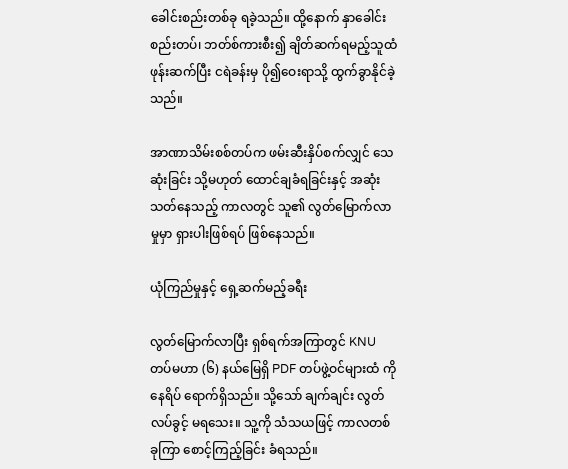ခေါင်းစည်းတစ်ခု ရခဲ့သည်။ ထို့နောက် နှာခေါင်းစည်းတပ်၊ ဘတ်စ်ကားစီး၍ ချိတ်ဆက်ရမည့်သူထံ ဖုန်းဆက်ပြီး ငရဲခန်းမှ ပို၍ဝေးရာသို့ ထွက်ခွာနိုင်ခဲ့သည်။

အာဏာသိမ်းစစ်တပ်က ဖမ်းဆီးနှိပ်စက်လျှင် သေဆုံးခြင်း သို့မဟုတ် ထောင်ချခံရခြင်းနှင့် အဆုံးသတ်နေသည့် ကာလတွင် သူ၏ လွတ်မြောက်လာမှုမှာ ရှားပါးဖြစ်ရပ် ဖြစ်နေသည်။

ယုံကြည်မှုနှင့် ရှေ့ဆက်မည့်ခရီး

လွတ်မြောက်လာပြီး ရှစ်ရက်အကြာတွင် KNU တပ်မဟာ (၆) နယ်မြေရှိ PDF တပ်ဖွဲ့ဝင်များထံ ကိုနေရိပ် ရောက်ရှိသည်။ သို့သော် ချက်ချင်း လွတ်လပ်ခွင့် မရသေး။ သူ့ကို သံသယဖြင့် ကာလတစ်ခုကြာ စောင့်ကြည့်ခြင်း ခံရသည်။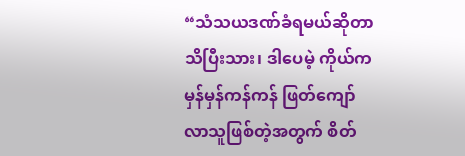“သံသယဒဏ်ခံရမယ်ဆိုတာ သိပြီးသား၊ ဒါပေမဲ့ ကိုယ်က မှန်မှန်ကန်ကန် ဖြတ်ကျော်လာသူဖြစ်တဲ့အတွက် စိတ်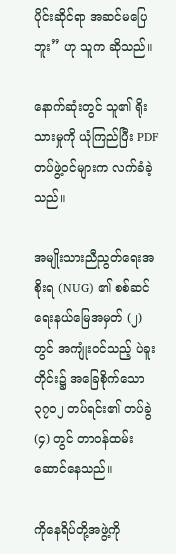ပိုင်းဆိုင်ရာ အဆင်မပြေဘူး” ဟု သူက ဆိုသည်။

နောက်ဆုံးတွင် သူ၏ ရိုးသားမှုကို ယုံကြည်ပြီး PDF တပ်ဖွဲ့ဝင်များက လက်ခံခဲ့သည်။

အမျိုးသားညီညွတ်ရေးအစိုးရ (NUG) ၏ စစ်ဆင်ရေးနယ်မြေအမှတ် (၂) တွင် အကျုံးဝင်သည့် ပဲခူးတိုင်း၌ အခြေစိုက်သော ၃၇၀၂ တပ်ရင်း၏ တပ်ခွဲ (၄) တွင် တာဝန်ထမ်းဆောင်နေသည်။

ကိုနေရိပ်တို့အဖွဲ့ကို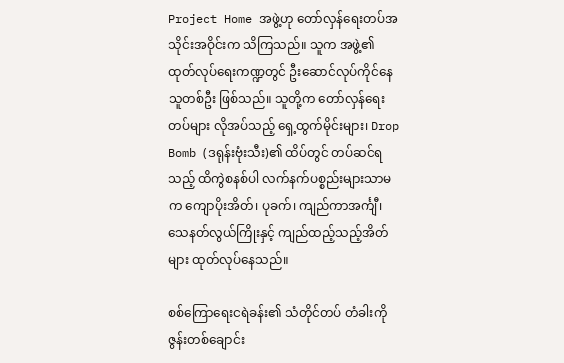Project Home အဖွဲ့ဟု တော်လှန်ရေးတပ်အသိုင်းအဝိုင်းက သိကြသည်။ သူက အဖွဲ့၏ ထုတ်လုပ်ရေးကဏ္ဍတွင် ဦးဆောင်လုပ်ကိုင်နေသူတစ်ဦး ဖြစ်သည်။ သူတို့က တော်လှန်ရေးတပ်များ လိုအပ်သည့် ရှေ့ထွက်မိုင်းများ၊ Drop Bomb (ဒရုန်းဗုံးသီး)၏ ထိပ်တွင် တပ်ဆင်ရသည့် ထိကွဲစနစ်ပါ လက်နက်ပစ္စည်းများသာမက ကျောပိုးအိတ်၊ ပုခက်၊ ကျည်ကာအင်္ကျီ၊ သေနတ်လွယ်ကြိုးနှင့် ကျည်ထည့်သည့်အိတ်များ ထုတ်လုပ်နေသည်။

စစ်ကြောရေးငရဲခန်း၏ သံတိုင်တပ် တံခါးကို ဇွန်းတစ်ချောင်း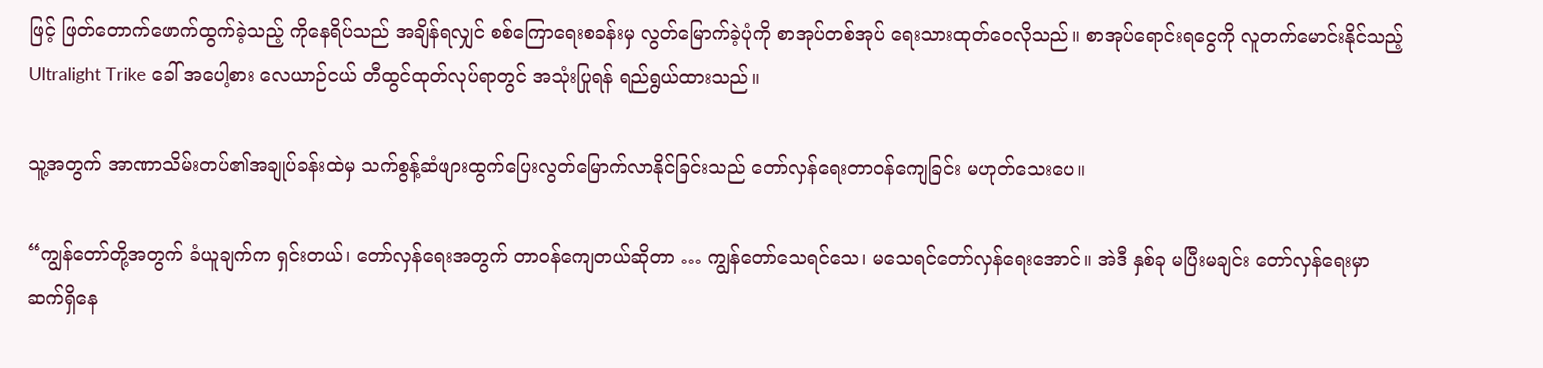ဖြင့် ဖြတ်တောက်ဖောက်ထွက်ခဲ့သည့် ကိုနေရိပ်သည် အချိန်ရလျှင် စစ်ကြောရေးစခန်းမှ လွတ်မြောက်ခဲ့ပုံကို စာအုပ်တစ်အုပ် ရေးသားထုတ်ဝေလိုသည်။ စာအုပ်ရောင်းရငွေကို လူတက်မောင်းနိုင်သည့် Ultralight Trike ခေါ် အပေါ့စား လေယာဉ်ငယ် တီထွင်ထုတ်လုပ်ရာတွင် အသုံးပြုရန် ရည်ရွယ်ထားသည်။

သူ့အတွက် အာဏာသိမ်းတပ်၏အချုပ်ခန်းထဲမှ သက်စွန့်ဆံဖျားထွက်ပြေးလွတ်မြောက်လာနိုင်ခြင်းသည် တော်လှန်ရေးတာဝန်ကျေခြင်း မဟုတ်သေးပေ။

“ကျွန်တော်တို့အတွက် ခံယူချက်က ရှင်းတယ်၊ တော်လှန်ရေးအတွက် တာဝန်ကျေတယ်ဆိုတာ … ကျွန်တော်သေရင်သေ၊ မသေရင်တော်လှန်ရေးအောင်။ အဲဒီ နှစ်ခု မပြီးမချင်း တော်လှန်ရေးမှာ ဆက်ရှိနေ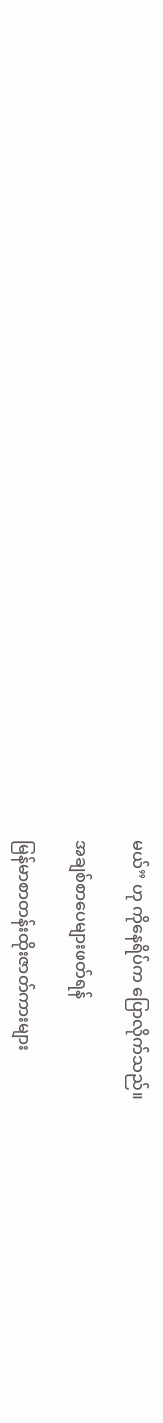မယ်” ဟု ကိုနေရိပ်က ပြောလိုက်သည်။

အချစ်စာပေများဖတ်ရန်

မြန်မာစာတန်းထိုးဇာတ်ကားများ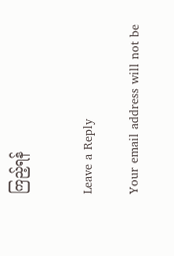ကြည့်ရန်


Leave a Reply

Your email address will not be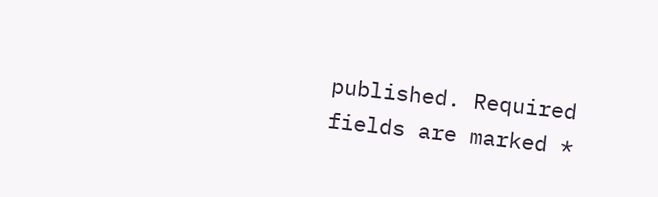published. Required fields are marked *